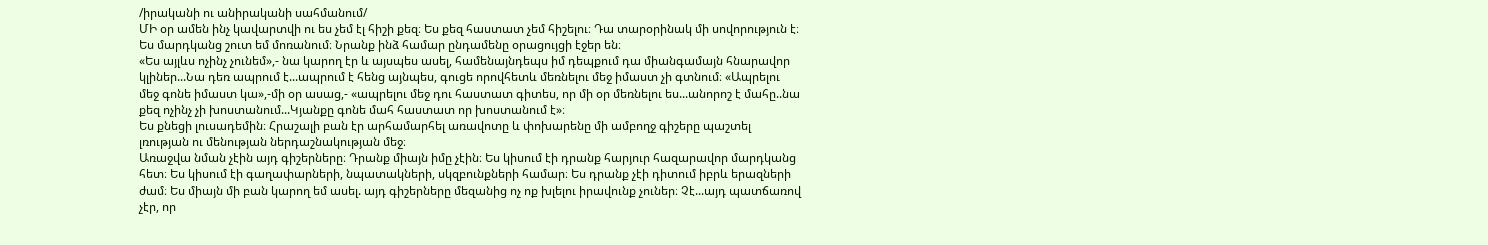/իրականի ու անիրականի սահմանում/
ՄԻ օր ամեն ինչ կավարտվի ու ես չեմ էլ հիշի քեզ։ Ես քեզ հաստատ չեմ հիշելու։ Դա տարօրինակ մի սովորություն է։ Ես մարդկանց շուտ եմ մոռանում։ Նրանք ինձ համար ընդամենը օրացույցի էջեր են։
«Ես այլևս ոչինչ չունեմ»,- նա կարող էր և այսպես ասել, համենայնդեպս իմ դեպքում դա միանգամայն հնարավոր կլիներ...Նա դեռ ապրում է...ապրում է հենց այնպես, գուցե որովհետև մեռնելու մեջ իմաստ չի գտնում։ «Ապրելու մեջ գոնե իմաստ կա»,-մի օր ասաց,- «ապրելու մեջ դու հաստատ գիտես, որ մի օր մեռնելու ես...անորոշ է մահը..նա քեզ ոչինչ չի խոստանում...Կյանքը գոնե մահ հաստատ որ խոստանում է»։
Ես քնեցի լուսադեմին։ Հրաշալի բան էր արհամարհել առավոտը և փոխարենը մի ամբողջ գիշերը պաշտել լռության ու մենության ներդաշնակության մեջ։
Առաջվա նման չէին այդ գիշերները։ Դրանք միայն իմը չէին։ Ես կիսում էի դրանք հարյուր հազարավոր մարդկանց հետ։ Ես կիսում էի գաղափարների, նպատակների, սկզբունքների համար։ Ես դրանք չէի դիտում իբրև երազների ժամ։ Ես միայն մի բան կարող եմ ասել. այդ գիշերները մեզանից ոչ ոք խլելու իրավունք չուներ։ Չէ...այդ պատճառով չէր, որ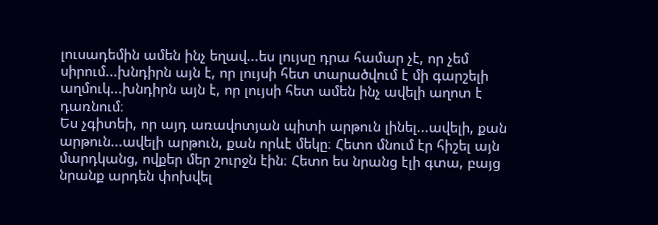լուսադեմին ամեն ինչ եղավ...ես լույսը դրա համար չէ, որ չեմ սիրում...խնդիրն այն է, որ լույսի հետ տարածվում է մի գարշելի աղմուկ...խնդիրն այն է, որ լույսի հետ ամեն ինչ ավելի աղոտ է դառնում։
Ես չգիտեի, որ այդ առավոտյան պիտի արթուն լինել...ավելի, քան արթուն...ավելի արթուն, քան որևէ մեկը։ Հետո մնում էր հիշել այն մարդկանց, ովքեր մեր շուրջն էին։ Հետո ես նրանց էլի գտա, բայց նրանք արդեն փոխվել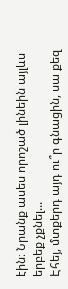էին։ Նրանք ասես որոշած լինեին այլևս երբեք չքնել...
Էհեյ, մտքերդ այդ ու՞ր գնացին, սա քեզ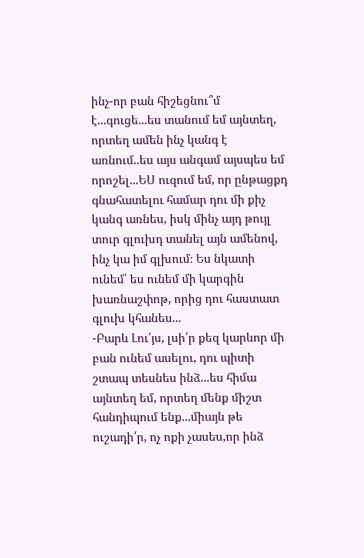ինչ-որ բան հիշեցնու՞մ է...գուցե...ես տանում եմ այնտեղ, որտեղ ամեն ինչ կանգ է առնում..ես այս անգամ այսպես եմ որոշել...ԵՍ ուզում եմ, որ ընթացքդ գնահատելու համար դու մի քիչ կանգ առնես, իսկ մինչ այդ թույլ տուր գլուխդ տանել այն ամենով, ինչ կա իմ գլխում։ Ես նկատի ունեմ՝ ես ունեմ մի կարգին խառնաշփոթ, որից դու հաստատ գլուխ կհանես...
-Բարև Լու՛յս, լսի՛ր քեզ կարևոր մի բան ունեմ ասելու, դու պիտի շտապ տեսնես ինձ...ես հիմա այնտեղ եմ, որտեղ մենք միշտ հանդիպում ենք...միայն թե ուշադի՛ր, ոչ ոքի չասես,որ ինձ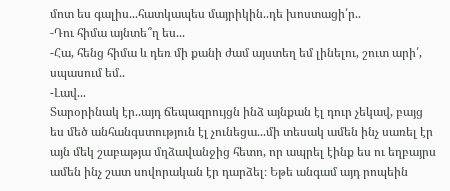մոտ ես գալիս...հատկապես մայրիկին..դե խոստացի՛ր..
-Դու հիմա այնտե՞ղ ես...
-Հա, հենց հիմա և դեռ մի քանի ժամ այստեղ եմ լինելու, շուտ արի՛, սպասում եմ..
-Լավ...
Տարօրինակ էր..այդ ճեպազրույցն ինձ այնքան էլ դուր չեկավ, բայց ես մեծ անհանգստություն էլ չունեցա...մի տեսակ ամեն ինչ սառել էր այն մեկ շաբաթյա մղձավանջից հետո, որ ապրել էինք ես ու եղբայրս ամեն ինչ շատ սովորական էր դարձել։ Եթե անգամ այդ րոպեին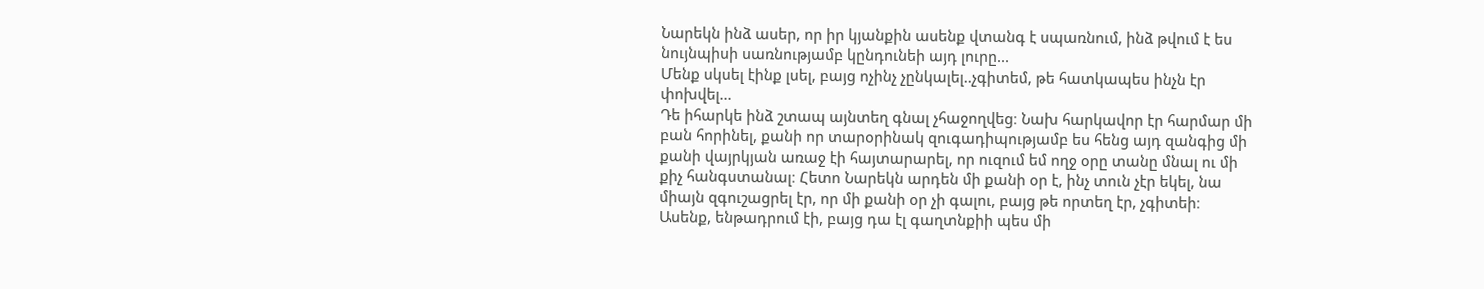Նարեկն ինձ ասեր, որ իր կյանքին ասենք վտանգ է սպառնում, ինձ թվում է ես նույնպիսի սառնությամբ կընդունեի այդ լուրը...
Մենք սկսել էինք լսել, բայց ոչինչ չընկալել..չգիտեմ, թե հատկապես ինչն էր փոխվել...
Դե իհարկե ինձ շտապ այնտեղ գնալ չհաջողվեց։ Նախ հարկավոր էր հարմար մի բան հորինել, քանի որ տարօրինակ զուգադիպությամբ ես հենց այդ զանգից մի քանի վայրկյան առաջ էի հայտարարել, որ ուզում եմ ողջ օրը տանը մնալ ու մի քիչ հանգստանալ։ Հետո Նարեկն արդեն մի քանի օր է, ինչ տուն չէր եկել, նա միայն զգուշացրել էր, որ մի քանի օր չի գալու, բայց թե որտեղ էր, չգիտեի։ Ասենք, ենթադրում էի, բայց դա էլ գաղտնքիի պես մի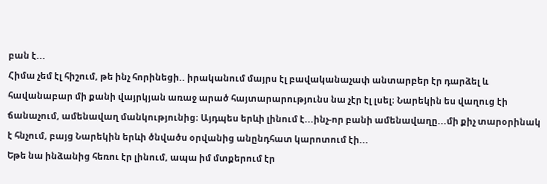բան է...
Հիմա չեմ էլ հիշում, թե ինչ հորինեցի.. իրականում մայրս էլ բավականաչափ անտարբեր էր դարձել և հավանաբար մի քանի վայրկյան առաջ արած հայտարարությունս նա չէր էլ լսել։ Նարեկին ես վաղուց էի ճանաչում, ամենավաղ մանկությունից։ Այդպես երևի լինում է...ինչ-որ բանի ամենավաղը...մի քիչ տարօրինակ է հնչում, բայց Նարեկին երևի ծնվածս օրվանից անընդհատ կարոտում էի...
Եթե նա ինձանից հեռու էր լինում, ապա իմ մտքերում էր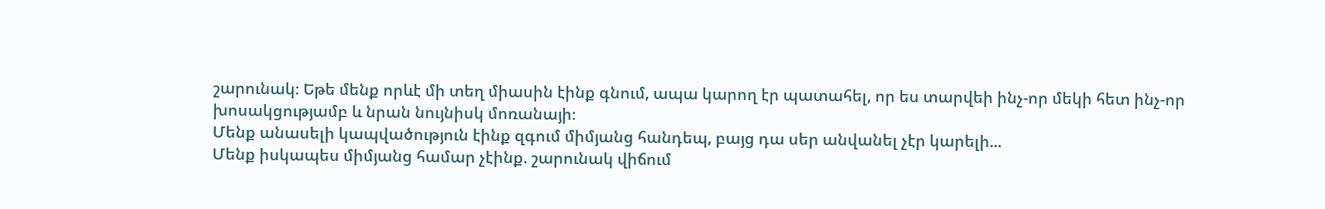շարունակ։ Եթե մենք որևէ մի տեղ միասին էինք գնում, ապա կարող էր պատահել, որ ես տարվեի ինչ-որ մեկի հետ ինչ-որ խոսակցությամբ և նրան նույնիսկ մոռանայի։
Մենք անասելի կապվածություն էինք զգում միմյանց հանդեպ, բայց դա սեր անվանել չէր կարելի...
Մենք իսկապես միմյանց համար չէինք. շարունակ վիճում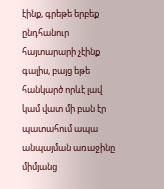էինք, գրեթե երբեք ընդհանուր հայտարարի չէինք գալիս, բայց եթե հանկարծ որևէ լավ կամ վատ մի բան էր պատահում ապա անպայման առաջինը միմյանց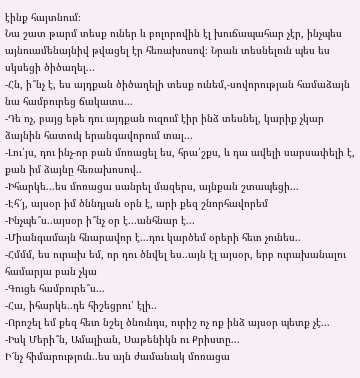էինք հայտնում։
Նա շատ թարմ տեսք ուներ և բոլորովին էլ խուճապահար չէր, ինչպես այնուամենայնիվ թվացել էր հեռախոսով։ Նրան տեսնելուն պես ես սկսեցի ծիծաղել...
-Հն, ի՞նչ է, ես այդքան ծիծաղելի տեսք ունեմ,-սովորության համաձայն նա համբուրեց ճակատս...
-Դե ոչ, բայց եթե դու այդքան ուզում էիր ինձ տեսնել, կարիք չկար ձայնին հատուկ երանգավորում տալ...
-Լու՛յս, դու ինչ-որ բան մոռացել ես, հրա՛շքս, և դա ավելի սարսափելի է, քան իմ ձայնը հեռախոսով..
-Իհարկե...ես մոռացա սանրել մազերս, այնքան շտապեցի...
-Էհ՜յ, այսօր իմ ծննդյան օրն է, արի քեզ շնորհավորեմ
-Ինչպե՞ս..այսօր ի՞նչ օր է...անհնար է...
-Միանգամայն հնարավոր է...դու կարծեմ օրերի հետ չունես..
-Հմմմ, ես ուրախ եմ, որ դու ծնվել ես..այն էլ այսօր, երբ ուրախանալու համարյա բան չկա
-Գուցե համբուրե՞ս...
-Հա, իհարկե..դե հիշեցրու՛ էլի..
-Որոշել եմ քեզ հետ նշել ծնունդս, ուրիշ ոչ ոք ինձ այսօր պետք չէ...
-Իսկ Մերի՞ն, Ամալիան, Սաթենիկն ու Քրիստը...
Ի՜նչ հիմարություն..ես այն ժամանակ մոռացա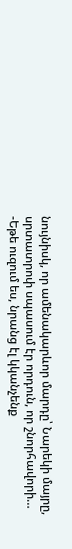նույնիսկ, որ ամենակարևոր մարդը՝ Նարեկի մայրը, սրտատրոփ սպասում էր որդուն, որ շնորհավորի…
-Եթե ուզում ես, նրանց էլ կկանչենք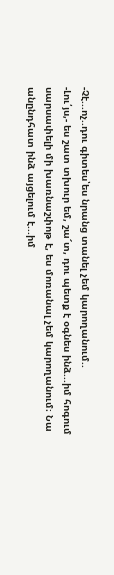-Չէ...ոչ..դու գիտես՝ես նրանց տանել չեմ կարողանում..
-Լու՛յս,- ես շատ տխուր եմ, շա՜տ, դու պետք է օգնես ինձ...իմ հոգում սարսափելի մի խառնաշփոթ է, ես մոռանալ չեմ կարողանում։ Նա անընդհատ ինձ այցելում է...իմ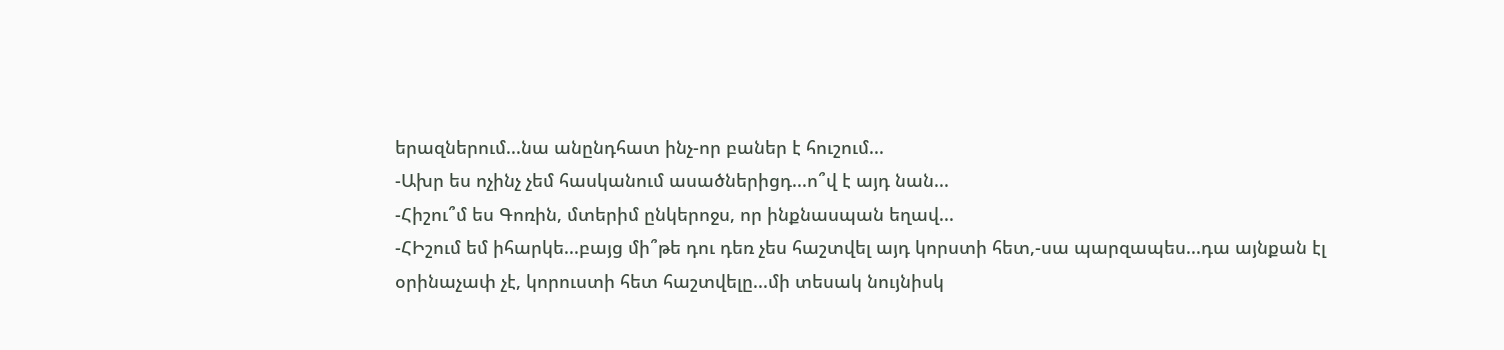երազներում...նա անընդհատ ինչ-որ բաներ է հուշում...
-Ախր ես ոչինչ չեմ հասկանում ասածներիցդ...ո՞վ է այդ նան...
-Հիշու՞մ ես Գոռին, մտերիմ ընկերոջս, որ ինքնասպան եղավ...
-ՀԻշում եմ իհարկե...բայց մի՞թե դու դեռ չես հաշտվել այդ կորստի հետ,-սա պարզապես...դա այնքան էլ օրինաչափ չէ, կորուստի հետ հաշտվելը...մի տեսակ նույնիսկ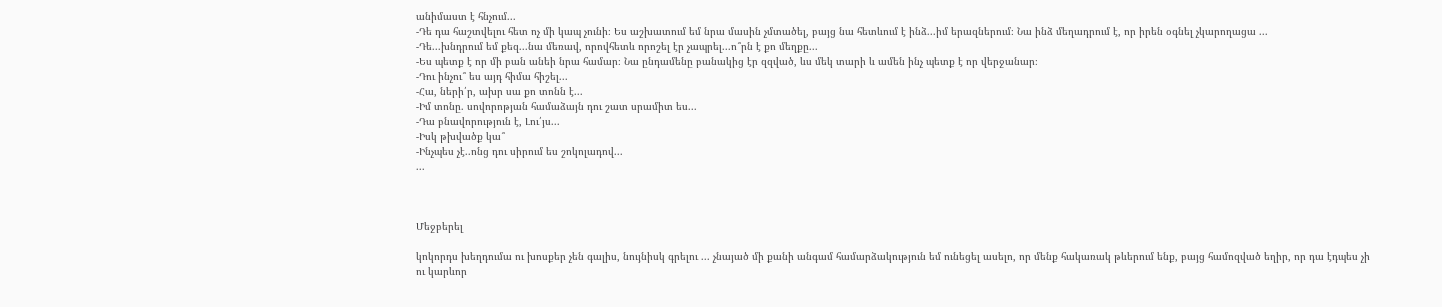անիմաստ է հնչում...
-Դե դա հաշտվելու հետ ոչ մի կապ չունի։ Ես աշխատում եմ նրա մասին չմտածել, բայց նա հետևում է ինձ...իմ երազներում։ Նա ինձ մեղադրում է, որ իրեն օգնել չկարողացա ...
-Դե...խնդրում եմ քեզ...նա մեռավ, որովհետև որոշել էր չապրել...ո՞րն է քո մեղքը...
-Ես պետք է որ մի բան անեի նրա համար։ Նա ընդամենը բանակից էր զզված, ևս մեկ տարի և ամեն ինչ պետք է որ վերջանար։
-Դու ինչու՞ ես այդ հիմա հիշել...
-Հա, ների՛ր, ախր սա քո տոնն է...
-Իմ տոնը. սովորոթյան համաձայն դու շատ սրամիտ ես...
-Դա բնավորություն է, Լու՛յս...
-Իսկ թխվածք կա՞
-Ինչպես չէ..ոնց դու սիրում ես շոկոլադով...
...



Մեջբերել

կոկորդս խեղդումա ու խոսքեր չեն գալիս, նույնիսկ գրելու ... չնայած մի քանի անգամ համարձակություն եմ ունեցել ասելո, որ մենք հակառակ թևերում ենք, բայց համոզված եղիր, որ դա էդպես չի
ու կարևոր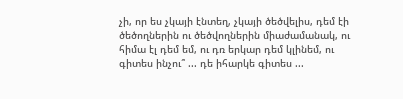չի, որ ես չկայի էնտեղ, չկայի ծեծվելիս, դեմ էի ծեծողներին ու ծեծվողներին միաժամանակ, ու հիմա էլ դեմ եմ, ու դռ երկար դեմ կլինեմ, ու գիտես ինչու՞ ... դե իհարկե գիտես ...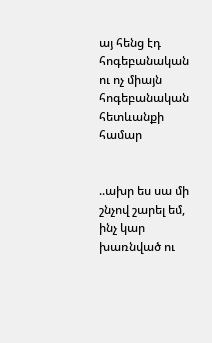այ հենց էդ հոգեբանական ու ոչ միայն հոգեբանական հետևանքի համար


..ախր ես սա մի շնչով շարել եմ, ինչ կար խառնված ու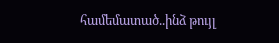համեմատած..ինձ թույլ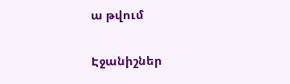ա թվում

Էջանիշներ